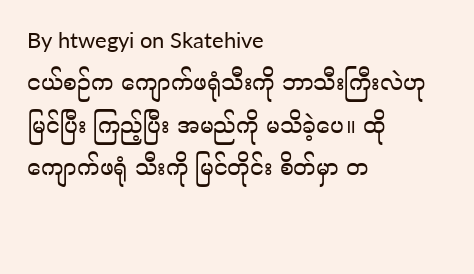By htwegyi on Skatehive
ငယ်စဉ်က ကျောက်ဖရုံသီးကို ဘာသီးကြီးလဲဟု မြင်ပြီး ကြည့်ပြီး အမည်ကို မသိခဲ့ပေ။ ထိုကျောက်ဖရုံ သီးကို မြင်တိုင်း စိတ်မှာ တ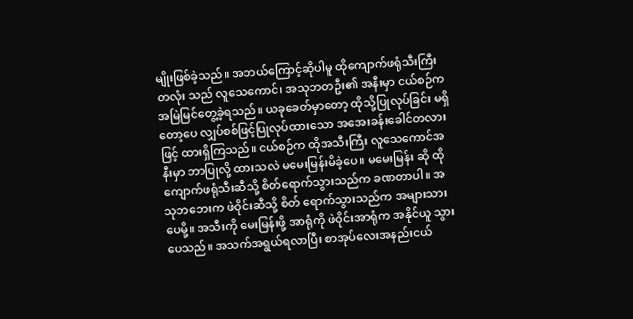မျိုးဖြစ်ခဲ့သည်။ အဘယ်ကြောင့်ဆိုပါမူ ထိုကျောက်ဖရုံသီးကြီးတလုံး သည် လူသေကောင်၊ အသုဘတဦး၏ အနီးမှာ ငယ်စဉ်က အမြဲမြင်တွေ့ခဲ့ရသည်။ ယခုခေတ်မှာတော့ ထိုသို့ပြုလုပ်ခြင်း မရှိတော့ပေ လျှပ်စစ်ဖြင့်ပြုလုပ်ထားသော အအေးခန်းခေါင်တလားဖြင့် ထားရှိကြသည်။ ငယ်စဉ်က ထိုအသီးကြီး လူသေကောင်အနီးမှာ ဘာပြုလို့ ထားသလဲ မမေးမြန်းမိခဲ့ပေ။ မမေးမြန်း ဆို ထို ကျောက်ဖရုံသီးဆီသို့ စိတ်ရောက်သွားသည်က ခဏတာပါ။ အသုဘဘေးက ဖဲဝိုင်းဆီသို့ စိတ် ရောက်သွားသည်က အများသားပေမို့။ အသီးကို မေးမြန်းဖို့ အာရုံကို ဖဲဝိုင်းအာရုံက အနိုင်ယူ သွားပေသည်။ အသက်အရွယ်ရလာပြီး စာအုပ်လေးအနည်းငယ်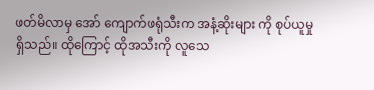ဖတ်မိလာမှ အော် ကျောက်ဖရုံသီးက အနံ့ဆိုးများ ကို စုပ်ယူမှုရှိသည်။ ထိုကြောင့် ထိုအသီးကို လူသေ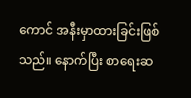ကောင် အနီးမှာထားခြင်းဖြစ်သည်။ နောက်ပြီး စာရေးဆ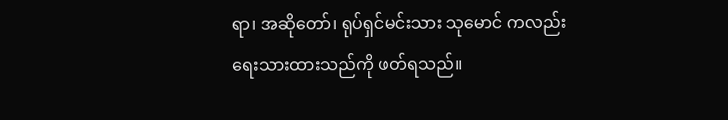ရာ၊ အဆိုတော်၊ ရုပ်ရှင်မင်းသား သုမောင် ကလည်း ရေးသားထားသည်ကို ဖတ်ရသည်။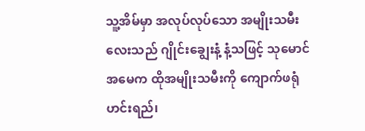သူ့အိမ်မှာ အလုပ်လုပ်သော အမျိုးသမီးလေးသည် ဂျိုင်းချွေးနံ့ နံ့သဖြင့် သုမောင်အမေက ထိုအမျိုးသမီးကို ကျောက်ဖရုံဟင်းရည်၊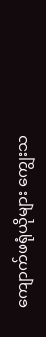ကျောက်ဖရုံယိုများ ကျွေးသ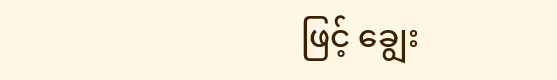ဖြင့် ချွေး